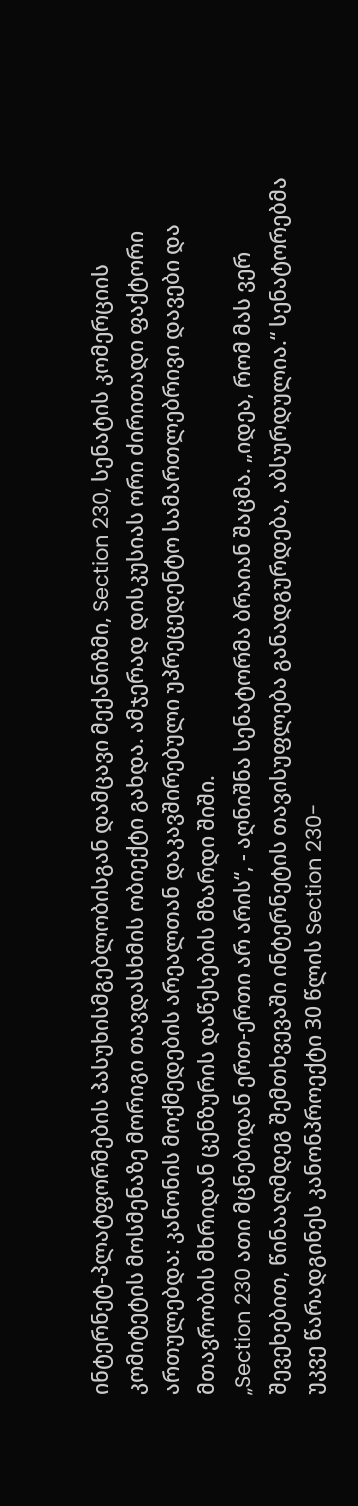ინტერნეტ-პლატფორმების პასუხისმგებლობისგან დამცავი მექანიზმი, Section 230, სენატის კომერციის კომიტეტის მოსმენაზე მორიგი თავდასხმის ობიექტი გახდა. ამჯერად დისკუსიას ორი ძირითადი ფაქტორი ართულებდა: კანონის მოქმედების არეალთან დაკავშირებული უპრეცედენტო სამართლებრივი დავები და მთავრობის მხრიდან ცენზურის დაწესების მზარდი შიში.
„Section 230 ათი მცნებიდან ერთ-ერთი არ არის“, - აღნიშნა სენატორმა ბრაიან შაცმა. „იდეა, რომ მას ვერ შევეხებით, წინააღმდეგ შემთხვევაში ინტერნეტის თავისუფლება განადგურდება, აბსურდულია.“ სენატორებმა უკვე წარადგინეს კანონპროექტი 30 წლის Section 230-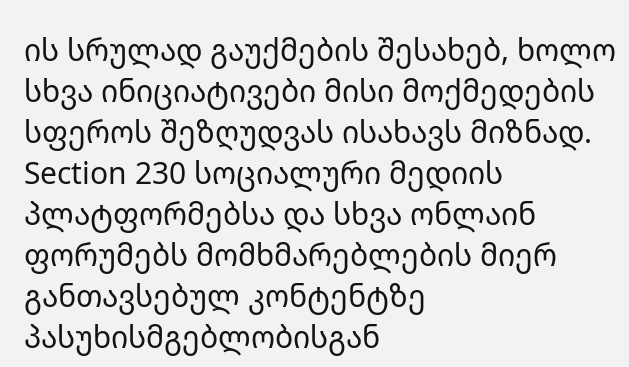ის სრულად გაუქმების შესახებ, ხოლო სხვა ინიციატივები მისი მოქმედების სფეროს შეზღუდვას ისახავს მიზნად.
Section 230 სოციალური მედიის პლატფორმებსა და სხვა ონლაინ ფორუმებს მომხმარებლების მიერ განთავსებულ კონტენტზე პასუხისმგებლობისგან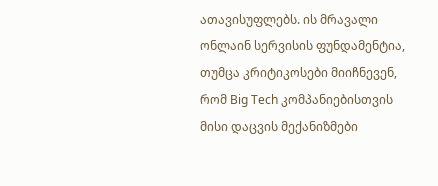ათავისუფლებს. ის მრავალი ონლაინ სერვისის ფუნდამენტია, თუმცა კრიტიკოსები მიიჩნევენ, რომ Big Tech კომპანიებისთვის მისი დაცვის მექანიზმები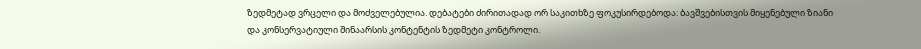ზედმეტად ვრცელი და მოძველებულია. დებატები ძირითადად ორ საკითხზე ფოკუსირდებოდა: ბავშვებისთვის მიყენებული ზიანი და კონსერვატიული შინაარსის კონტენტის ზედმეტი კონტროლი.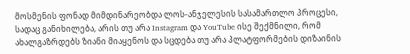მოსმენის ფონად მიმდინარეობდა ლოს-ანჯელესის სასამართლო პროცესი, სადაც განიხილება, არის თუ არა Instagram და YouTube ისე შექმნილი, რომ ახალგაზრდებს ზიანი მიაყენოს და სცდება თუ არა პლატფორმების დიზაინის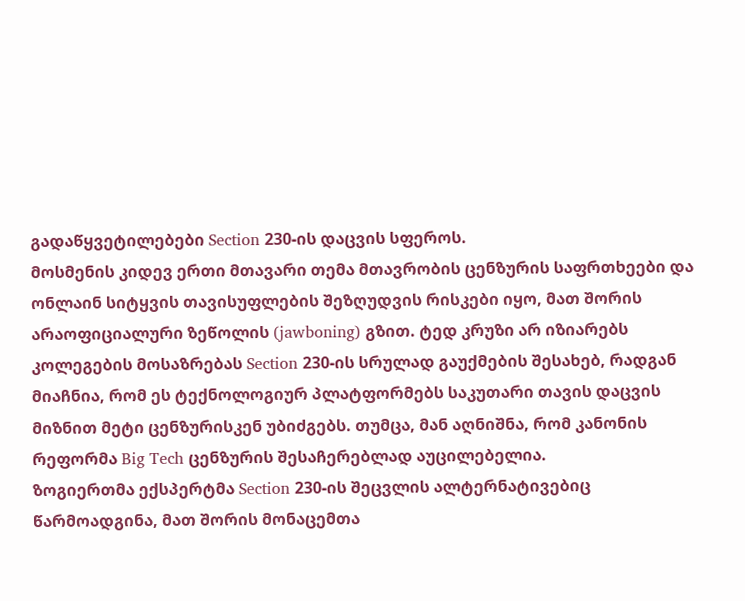გადაწყვეტილებები Section 230-ის დაცვის სფეროს.
მოსმენის კიდევ ერთი მთავარი თემა მთავრობის ცენზურის საფრთხეები და ონლაინ სიტყვის თავისუფლების შეზღუდვის რისკები იყო, მათ შორის არაოფიციალური ზეწოლის (jawboning) გზით. ტედ კრუზი არ იზიარებს კოლეგების მოსაზრებას Section 230-ის სრულად გაუქმების შესახებ, რადგან მიაჩნია, რომ ეს ტექნოლოგიურ პლატფორმებს საკუთარი თავის დაცვის მიზნით მეტი ცენზურისკენ უბიძგებს. თუმცა, მან აღნიშნა, რომ კანონის რეფორმა Big Tech ცენზურის შესაჩერებლად აუცილებელია.
ზოგიერთმა ექსპერტმა Section 230-ის შეცვლის ალტერნატივებიც წარმოადგინა, მათ შორის მონაცემთა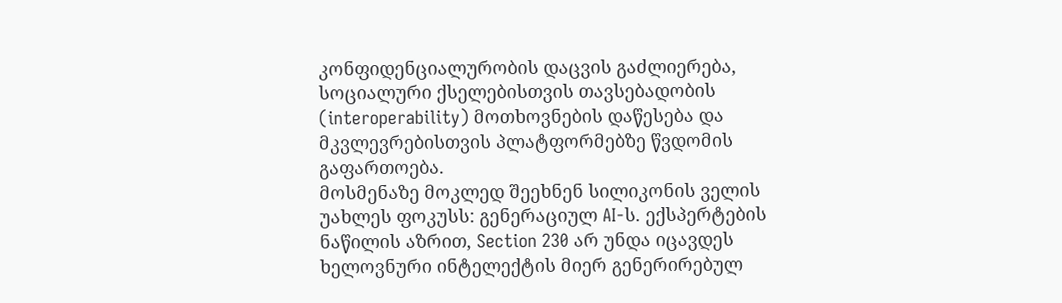კონფიდენციალურობის დაცვის გაძლიერება, სოციალური ქსელებისთვის თავსებადობის (interoperability) მოთხოვნების დაწესება და მკვლევრებისთვის პლატფორმებზე წვდომის გაფართოება.
მოსმენაზე მოკლედ შეეხნენ სილიკონის ველის უახლეს ფოკუსს: გენერაციულ AI-ს. ექსპერტების ნაწილის აზრით, Section 230 არ უნდა იცავდეს ხელოვნური ინტელექტის მიერ გენერირებულ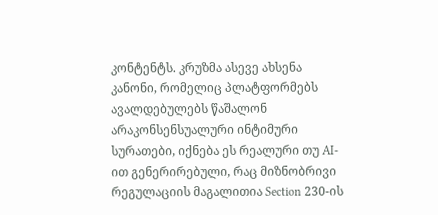კონტენტს. კრუზმა ასევე ახსენა კანონი, რომელიც პლატფორმებს ავალდებულებს წაშალონ არაკონსენსუალური ინტიმური სურათები, იქნება ეს რეალური თუ AI-ით გენერირებული, რაც მიზნობრივი რეგულაციის მაგალითია Section 230-ის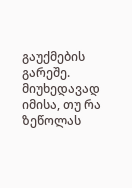გაუქმების გარეშე.
მიუხედავად იმისა, თუ რა ზეწოლას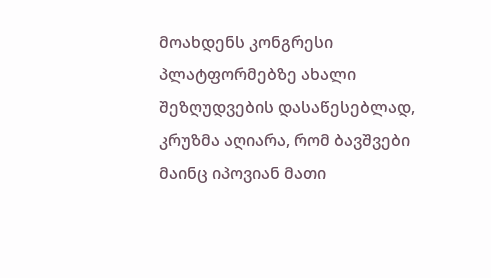მოახდენს კონგრესი პლატფორმებზე ახალი შეზღუდვების დასაწესებლად, კრუზმა აღიარა, რომ ბავშვები მაინც იპოვიან მათი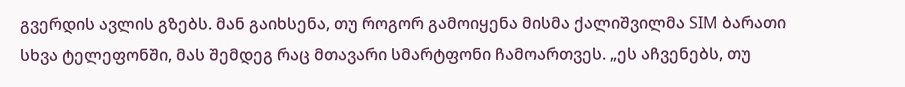გვერდის ავლის გზებს. მან გაიხსენა, თუ როგორ გამოიყენა მისმა ქალიშვილმა SIM ბარათი სხვა ტელეფონში, მას შემდეგ რაც მთავარი სმარტფონი ჩამოართვეს. „ეს აჩვენებს, თუ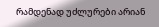რამდენად უძლურები არიან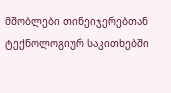მშობლები თინეიჯერებთან ტექნოლოგიურ საკითხებში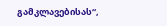გამკლავებისას“,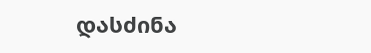დასძინა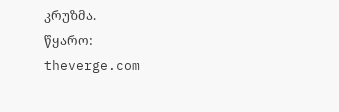კრუზმა.
წყარო: theverge.com